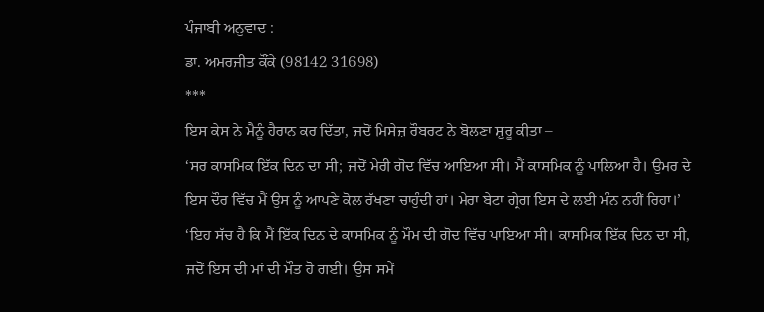ਪੰਜਾਬੀ ਅਨੁਵਾਦ :
ਡਾ. ਅਮਰਜੀਤ ਕੌਂਕੇ (98142 31698)
***
ਇਸ ਕੇਸ ਨੇ ਮੈਨੂੰ ਹੈਰਾਨ ਕਰ ਦਿੱਤਾ, ਜਦੋਂ ਮਿਸੇਜ਼ ਰੌਬਰਟ ਨੇ ਬੋਲਣਾ ਸ਼ੁਰੂ ਕੀਤਾ –
‘ਸਰ ਕਾਸਮਿਕ ਇੱਕ ਦਿਨ ਦਾ ਸੀ; ਜਦੋਂ ਮੇਰੀ ਗੋਦ ਵਿੱਚ ਆਇਆ ਸੀ। ਮੈਂ ਕਾਸਮਿਕ ਨੂੰ ਪਾਲਿਆ ਹੈ। ਉਮਰ ਦੇ ਇਸ ਦੌਰ ਵਿੱਚ ਮੈਂ ਉਸ ਨੂੰ ਆਪਣੇ ਕੋਲ ਰੱਖਣਾ ਚਾਹੁੰਦੀ ਹਾਂ। ਮੇਰਾ ਬੇਟਾ ਗ੍ਰੇਗ ਇਸ ਦੇ ਲਈ ਮੰਨ ਨਹੀਂ ਰਿਹਾ।’
‘ਇਹ ਸੱਚ ਹੈ ਕਿ ਮੈਂ ਇੱਕ ਦਿਨ ਦੇ ਕਾਸਮਿਕ ਨੂੰ ਮੌਮ ਦੀ ਗੋਦ ਵਿੱਚ ਪਾਇਆ ਸੀ। ਕਾਸਮਿਕ ਇੱਕ ਦਿਨ ਦਾ ਸੀ, ਜਦੋਂ ਇਸ ਦੀ ਮਾਂ ਦੀ ਮੌਤ ਹੋ ਗਈ। ਉਸ ਸਮੇਂ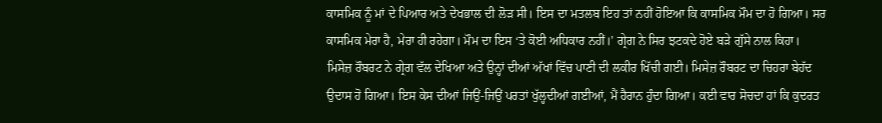ਕਾਸਮਿਕ ਨੂੰ ਮਾਂ ਦੇ ਪਿਆਰ ਅਤੇ ਦੇਖਭਾਲ ਦੀ ਲੋੜ ਸੀ। ਇਸ ਦਾ ਮਤਲਬ ਇਹ ਤਾਂ ਨਹੀਂ ਹੋਇਆ ਕਿ ਕਾਸਮਿਕ ਮੌਮ ਦਾ ਹੋ ਗਿਆ। ਸਰ ਕਾਸਮਿਕ ਮੇਰਾ ਹੈ, ਮੇਰਾ ਹੀ ਰਹੇਗਾ। ਮੌਮ ਦਾ ਇਸ ‘ਤੇ ਕੋਈ ਅਧਿਕਾਰ ਨਹੀਂ।’ ਗ੍ਰੇਗ ਨੇ ਸਿਰ ਝਟਕਦੇ ਹੋਏ ਬੜੇ ਗੁੱਸੇ ਨਾਲ ਕਿਹਾ।
ਮਿਸੇਜ਼ ਰੌਬਰਟ ਨੇ ਗ੍ਰੇਗ ਵੱਲ ਦੇਖਿਆ ਅਤੇ ਉਨ੍ਹਾਂ ਦੀਆਂ ਅੱਖਾਂ ਵਿੱਚ ਪਾਣੀ ਦੀ ਲਕੀਰ ਖਿੱਚੀ ਗਈ। ਮਿਸੇਜ਼ ਰੌਬਰਟ ਦਾ ਚਿਹਰਾ ਬੇਹੱਦ ਉਦਾਸ ਹੋ ਗਿਆ। ਇਸ ਕੇਸ ਦੀਆਂ ਜਿਉਂ-ਜਿਉਂ ਪਰਤਾਂ ਖੁੱਲ੍ਹਦੀਆਂ ਗਈਆਂ, ਮੈਂ ਹੈਰਾਨ ਹੁੰਦਾ ਗਿਆ। ਕਈ ਵਾਰ ਸੋਚਦਾ ਹਾਂ ਕਿ ਕੁਦਰਤ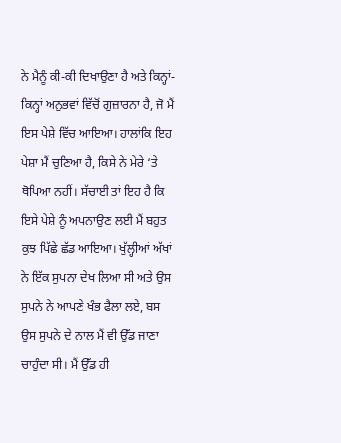ਨੇ ਮੈਨੂੰ ਕੀ-ਕੀ ਦਿਖਾਉਣਾ ਹੈ ਅਤੇ ਕਿਨ੍ਹਾਂ-ਕਿਨ੍ਹਾਂ ਅਨੁਭਵਾਂ ਵਿੱਚੋਂ ਗੁਜ਼ਾਰਨਾ ਹੈ, ਜੋ ਮੈਂ ਇਸ ਪੇਸ਼ੇ ਵਿੱਚ ਆਇਆ। ਹਾਲਾਂਕਿ ਇਹ ਪੇਸ਼ਾ ਮੈਂ ਚੁਣਿਆ ਹੈ, ਕਿਸੇ ਨੇ ਮੇਰੇ ‘ਤੇ ਥੋਪਿਆ ਨਹੀਂ। ਸੱਚਾਈ ਤਾਂ ਇਹ ਹੈ ਕਿ ਇਸੇ ਪੇਸ਼ੇ ਨੂੰ ਅਪਨਾਉਣ ਲਈ ਮੈਂ ਬਹੁਤ ਕੁਝ ਪਿੱਛੇ ਛੱਡ ਆਇਆ। ਖੁੱਲ੍ਹੀਆਂ ਅੱਖਾਂ ਨੇ ਇੱਕ ਸੁਪਨਾ ਦੇਖ ਲਿਆ ਸੀ ਅਤੇ ਉਸ ਸੁਪਨੇ ਨੇ ਆਪਣੇ ਖੰਭ ਫੈਲਾ ਲਏ, ਬਸ ਉਸ ਸੁਪਨੇ ਦੇ ਨਾਲ ਮੈਂ ਵੀ ਉੱਡ ਜਾਣਾ ਚਾਹੁੰਦਾ ਸੀ। ਮੈਂ ਉੱਡ ਹੀ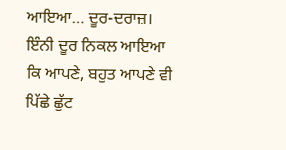ਆਇਆ… ਦੂਰ-ਦਰਾਜ਼। ਇੰਨੀ ਦੂਰ ਨਿਕਲ ਆਇਆ ਕਿ ਆਪਣੇ, ਬਹੁਤ ਆਪਣੇ ਵੀ ਪਿੱਛੇ ਛੁੱਟ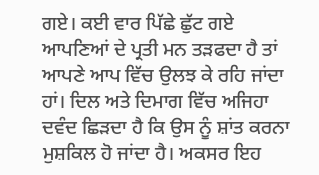ਗਏ। ਕਈ ਵਾਰ ਪਿੱਛੇ ਛੁੱਟ ਗਏ ਆਪਣਿਆਂ ਦੇ ਪ੍ਰਤੀ ਮਨ ਤੜਫਦਾ ਹੈ ਤਾਂ ਆਪਣੇ ਆਪ ਵਿੱਚ ਉਲਝ ਕੇ ਰਹਿ ਜਾਂਦਾ ਹਾਂ। ਦਿਲ ਅਤੇ ਦਿਮਾਗ ਵਿੱਚ ਅਜਿਹਾ ਦਵੰਦ ਛਿੜਦਾ ਹੈ ਕਿ ਉਸ ਨੂੰ ਸ਼ਾਂਤ ਕਰਨਾ ਮੁਸ਼ਕਿਲ ਹੋ ਜਾਂਦਾ ਹੈ। ਅਕਸਰ ਇਹ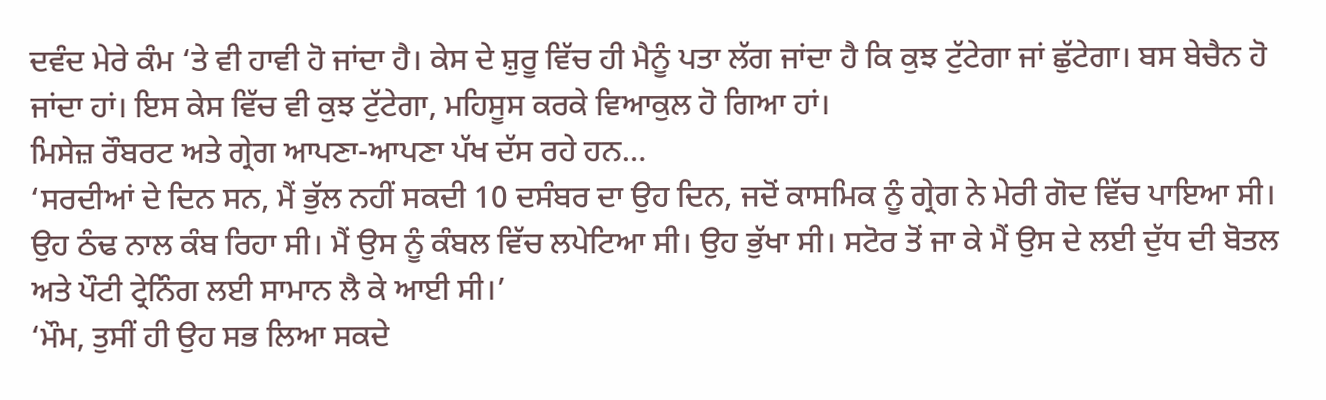ਦਵੰਦ ਮੇਰੇ ਕੰਮ ‘ਤੇ ਵੀ ਹਾਵੀ ਹੋ ਜਾਂਦਾ ਹੈ। ਕੇਸ ਦੇ ਸ਼ੁਰੂ ਵਿੱਚ ਹੀ ਮੈਨੂੰ ਪਤਾ ਲੱਗ ਜਾਂਦਾ ਹੈ ਕਿ ਕੁਝ ਟੁੱਟੇਗਾ ਜਾਂ ਛੁੱਟੇਗਾ। ਬਸ ਬੇਚੈਨ ਹੋ ਜਾਂਦਾ ਹਾਂ। ਇਸ ਕੇਸ ਵਿੱਚ ਵੀ ਕੁਝ ਟੁੱਟੇਗਾ, ਮਹਿਸੂਸ ਕਰਕੇ ਵਿਆਕੁਲ ਹੋ ਗਿਆ ਹਾਂ।
ਮਿਸੇਜ਼ ਰੌਬਰਟ ਅਤੇ ਗ੍ਰੇਗ ਆਪਣਾ-ਆਪਣਾ ਪੱਖ ਦੱਸ ਰਹੇ ਹਨ…
‘ਸਰਦੀਆਂ ਦੇ ਦਿਨ ਸਨ, ਮੈਂ ਭੁੱਲ ਨਹੀਂ ਸਕਦੀ 10 ਦਸੰਬਰ ਦਾ ਉਹ ਦਿਨ, ਜਦੋਂ ਕਾਸਮਿਕ ਨੂੰ ਗ੍ਰੇਗ ਨੇ ਮੇਰੀ ਗੋਦ ਵਿੱਚ ਪਾਇਆ ਸੀ। ਉਹ ਠੰਢ ਨਾਲ ਕੰਬ ਰਿਹਾ ਸੀ। ਮੈਂ ਉਸ ਨੂੰ ਕੰਬਲ ਵਿੱਚ ਲਪੇਟਿਆ ਸੀ। ਉਹ ਭੁੱਖਾ ਸੀ। ਸਟੋਰ ਤੋਂ ਜਾ ਕੇ ਮੈਂ ਉਸ ਦੇ ਲਈ ਦੁੱਧ ਦੀ ਬੋਤਲ ਅਤੇ ਪੌਟੀ ਟ੍ਰੇਨਿੰਗ ਲਈ ਸਾਮਾਨ ਲੈ ਕੇ ਆਈ ਸੀ।’
‘ਮੌਮ, ਤੁਸੀਂ ਹੀ ਉਹ ਸਭ ਲਿਆ ਸਕਦੇ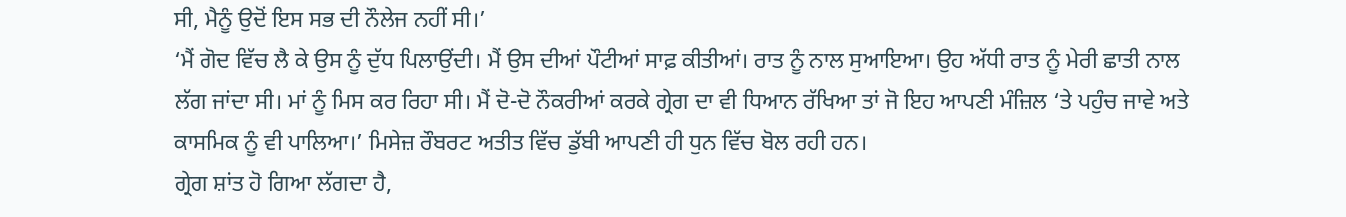ਸੀ, ਮੈਨੂੰ ਉਦੋਂ ਇਸ ਸਭ ਦੀ ਨੌਲੇਜ ਨਹੀਂ ਸੀ।’
‘ਮੈਂ ਗੋਦ ਵਿੱਚ ਲੈ ਕੇ ਉਸ ਨੂੰ ਦੁੱਧ ਪਿਲਾਉਂਦੀ। ਮੈਂ ਉਸ ਦੀਆਂ ਪੌਟੀਆਂ ਸਾਫ਼ ਕੀਤੀਆਂ। ਰਾਤ ਨੂੰ ਨਾਲ ਸੁਆਇਆ। ਉਹ ਅੱਧੀ ਰਾਤ ਨੂੰ ਮੇਰੀ ਛਾਤੀ ਨਾਲ ਲੱਗ ਜਾਂਦਾ ਸੀ। ਮਾਂ ਨੂੰ ਮਿਸ ਕਰ ਰਿਹਾ ਸੀ। ਮੈਂ ਦੋ-ਦੋ ਨੌਕਰੀਆਂ ਕਰਕੇ ਗ੍ਰੇਗ ਦਾ ਵੀ ਧਿਆਨ ਰੱਖਿਆ ਤਾਂ ਜੋ ਇਹ ਆਪਣੀ ਮੰਜ਼ਿਲ ‘ਤੇ ਪਹੁੰਚ ਜਾਵੇ ਅਤੇ ਕਾਸਮਿਕ ਨੂੰ ਵੀ ਪਾਲਿਆ।’ ਮਿਸੇਜ਼ ਰੌਬਰਟ ਅਤੀਤ ਵਿੱਚ ਡੁੱਬੀ ਆਪਣੀ ਹੀ ਧੁਨ ਵਿੱਚ ਬੋਲ ਰਹੀ ਹਨ।
ਗ੍ਰੇਗ ਸ਼ਾਂਤ ਹੋ ਗਿਆ ਲੱਗਦਾ ਹੈ,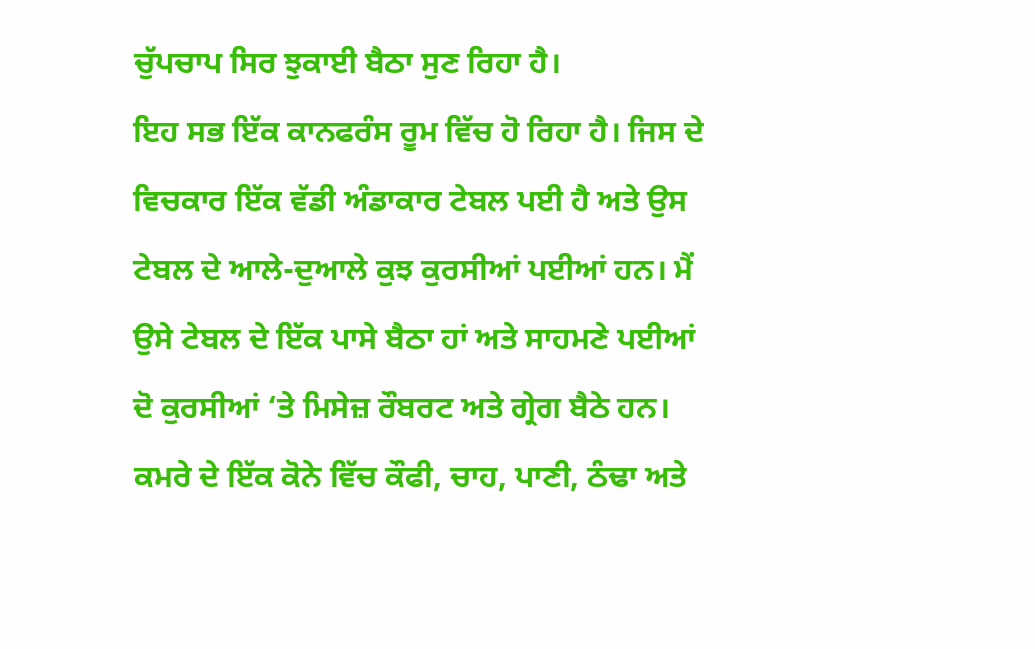ਚੁੱਪਚਾਪ ਸਿਰ ਝੁਕਾਈ ਬੈਠਾ ਸੁਣ ਰਿਹਾ ਹੈ।
ਇਹ ਸਭ ਇੱਕ ਕਾਨਫਰੰਸ ਰੂਮ ਵਿੱਚ ਹੋ ਰਿਹਾ ਹੈ। ਜਿਸ ਦੇ ਵਿਚਕਾਰ ਇੱਕ ਵੱਡੀ ਅੰਡਾਕਾਰ ਟੇਬਲ ਪਈ ਹੈ ਅਤੇ ਉਸ ਟੇਬਲ ਦੇ ਆਲੇ-ਦੁਆਲੇ ਕੁਝ ਕੁਰਸੀਆਂ ਪਈਆਂ ਹਨ। ਮੈਂ ਉਸੇ ਟੇਬਲ ਦੇ ਇੱਕ ਪਾਸੇ ਬੈਠਾ ਹਾਂ ਅਤੇ ਸਾਹਮਣੇ ਪਈਆਂ ਦੋ ਕੁਰਸੀਆਂ ‘ਤੇ ਮਿਸੇਜ਼ ਰੌਬਰਟ ਅਤੇ ਗ੍ਰੇਗ ਬੈਠੇ ਹਨ। ਕਮਰੇ ਦੇ ਇੱਕ ਕੋਨੇ ਵਿੱਚ ਕੌਫੀ, ਚਾਹ, ਪਾਣੀ, ਠੰਢਾ ਅਤੇ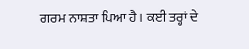ਗਰਮ ਨਾਸ਼ਤਾ ਪਿਆ ਹੈ। ਕਈ ਤਰ੍ਹਾਂ ਦੇ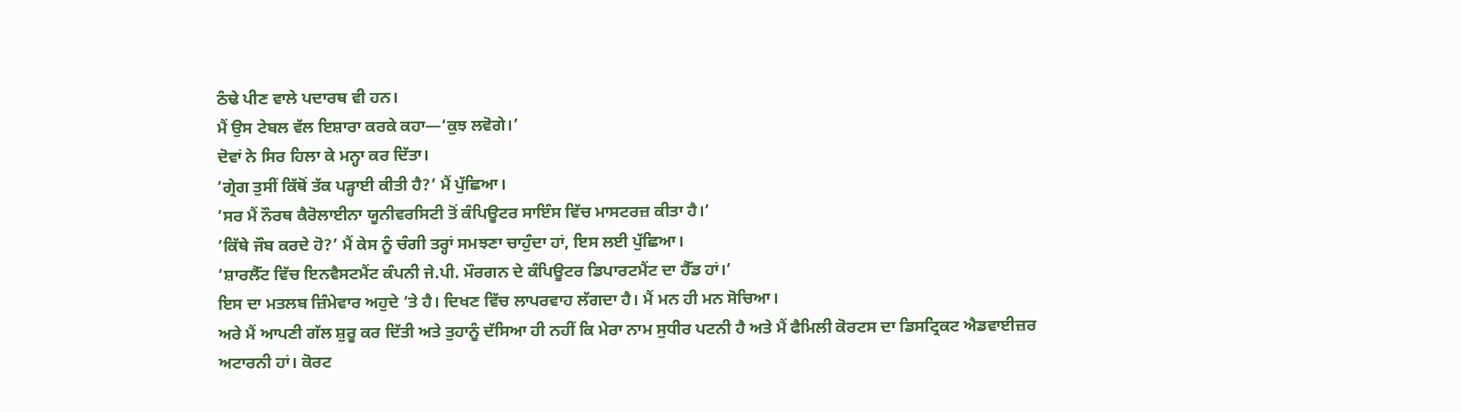ਠੰਢੇ ਪੀਣ ਵਾਲੇ ਪਦਾਰਥ ਵੀ ਹਨ।
ਮੈਂ ਉਸ ਟੇਬਲ ਵੱਲ ਇਸ਼ਾਰਾ ਕਰਕੇ ਕਹਾ—‘ਕੁਝ ਲਵੋਗੇ।’
ਦੋਵਾਂ ਨੇ ਸਿਰ ਹਿਲਾ ਕੇ ਮਨ੍ਹਾ ਕਰ ਦਿੱਤਾ।
‘ਗ੍ਰੇਗ ਤੁਸੀਂ ਕਿੱਥੋਂ ਤੱਕ ਪੜ੍ਹਾਈ ਕੀਤੀ ਹੈ?’ ਮੈਂ ਪੁੱਛਿਆ।
‘ਸਰ ਮੈਂ ਨੌਰਥ ਕੈਰੋਲਾਈਨਾ ਯੂਨੀਵਰਸਿਟੀ ਤੋਂ ਕੰਪਿਊਟਰ ਸਾਇੰਸ ਵਿੱਚ ਮਾਸਟਰਜ਼ ਕੀਤਾ ਹੈ।’
‘ਕਿੱਥੇ ਜੌਬ ਕਰਦੇ ਹੋ?’ ਮੈਂ ਕੇਸ ਨੂੰ ਚੰਗੀ ਤਰ੍ਹਾਂ ਸਮਝਣਾ ਚਾਹੁੰਦਾ ਹਾਂ, ਇਸ ਲਈ ਪੁੱਛਿਆ।
‘ਸ਼ਾਰਲੈੱਟ ਵਿੱਚ ਇਨਵੈਸਟਮੈਂਟ ਕੰਪਨੀ ਜੇ.ਪੀ. ਮੌਰਗਨ ਦੇ ਕੰਪਿਊਟਰ ਡਿਪਾਰਟਮੈਂਟ ਦਾ ਹੈੱਡ ਹਾਂ।’
ਇਸ ਦਾ ਮਤਲਬ ਜ਼ਿੰਮੇਵਾਰ ਅਹੁਦੇ ‘ਤੇ ਹੈ। ਦਿਖਣ ਵਿੱਚ ਲਾਪਰਵਾਹ ਲੱਗਦਾ ਹੈ। ਮੈਂ ਮਨ ਹੀ ਮਨ ਸੋਚਿਆ।
ਅਰੇ ਮੈਂ ਆਪਣੀ ਗੱਲ ਸ਼ੁਰੂ ਕਰ ਦਿੱਤੀ ਅਤੇ ਤੁਹਾਨੂੰ ਦੱਸਿਆ ਹੀ ਨਹੀਂ ਕਿ ਮੇਰਾ ਨਾਮ ਸੁਧੀਰ ਪਟਨੀ ਹੈ ਅਤੇ ਮੈਂ ਫੈਮਿਲੀ ਕੋਰਟਸ ਦਾ ਡਿਸਟ੍ਰਿਕਟ ਐਡਵਾਈਜ਼ਰ ਅਟਾਰਨੀ ਹਾਂ। ਕੋਰਟ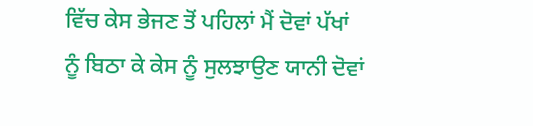ਵਿੱਚ ਕੇਸ ਭੇਜਣ ਤੋਂ ਪਹਿਲਾਂ ਮੈਂ ਦੋਵਾਂ ਪੱਖਾਂ ਨੂੰ ਬਿਠਾ ਕੇ ਕੇਸ ਨੂੰ ਸੁਲਝਾਉਣ ਯਾਨੀ ਦੋਵਾਂ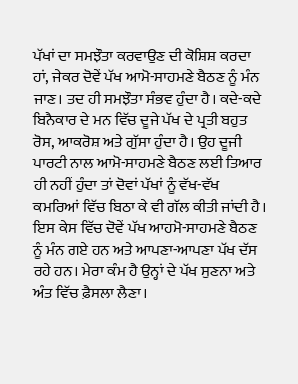ਪੱਖਾਂ ਦਾ ਸਮਝੌਤਾ ਕਰਵਾਉਣ ਦੀ ਕੋਸ਼ਿਸ਼ ਕਰਦਾ ਹਾਂ, ਜੇਕਰ ਦੋਵੇਂ ਪੱਖ ਆਮੋ-ਸਾਹਮਣੇ ਬੈਠਣ ਨੂੰ ਮੰਨ ਜਾਣ। ਤਦ ਹੀ ਸਮਝੌਤਾ ਸੰਭਵ ਹੁੰਦਾ ਹੈ। ਕਦੇ-ਕਦੇ ਬਿਨੈਕਾਰ ਦੇ ਮਨ ਵਿੱਚ ਦੂਜੇ ਪੱਖ ਦੇ ਪ੍ਰਤੀ ਬਹੁਤ ਰੋਸ, ਆਕਰੋਸ਼ ਅਤੇ ਗੁੱਸਾ ਹੁੰਦਾ ਹੈ। ਉਹ ਦੂਜੀ ਪਾਰਟੀ ਨਾਲ ਆਮੋ-ਸਾਹਮਣੇ ਬੈਠਣ ਲਈ ਤਿਆਰ ਹੀ ਨਹੀਂ ਹੁੰਦਾ ਤਾਂ ਦੋਵਾਂ ਪੱਖਾਂ ਨੂੰ ਵੱਖ-ਵੱਖ ਕਮਰਿਆਂ ਵਿੱਚ ਬਿਠਾ ਕੇ ਵੀ ਗੱਲ ਕੀਤੀ ਜਾਂਦੀ ਹੈ। ਇਸ ਕੇਸ ਵਿੱਚ ਦੋਵੇਂ ਪੱਖ ਆਹਮੋ-ਸਾਹਮਣੇ ਬੈਠਣ ਨੂੰ ਮੰਨ ਗਏ ਹਨ ਅਤੇ ਆਪਣਾ-ਆਪਣਾ ਪੱਖ ਦੱਸ ਰਹੇ ਹਨ। ਮੇਰਾ ਕੰਮ ਹੈ ਉਨ੍ਹਾਂ ਦੇ ਪੱਖ ਸੁਣਨਾ ਅਤੇ ਅੰਤ ਵਿੱਚ ਫ਼ੈਸਲਾ ਲੈਣਾ।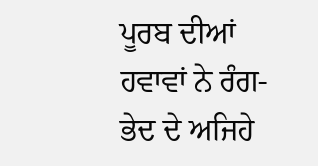ਪੂਰਬ ਦੀਆਂ ਹਵਾਵਾਂ ਨੇ ਰੰਗ-ਭੇਦ ਦੇ ਅਜਿਹੇ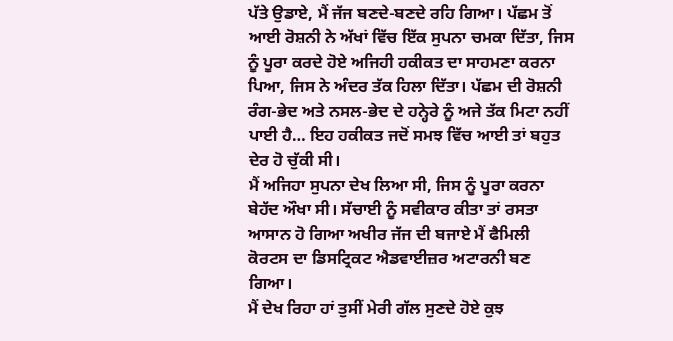ਪੱਤੇ ਉਡਾਏ, ਮੈਂ ਜੱਜ ਬਣਦੇ-ਬਣਦੇ ਰਹਿ ਗਿਆ। ਪੱਛਮ ਤੋਂ ਆਈ ਰੋਸ਼ਨੀ ਨੇ ਅੱਖਾਂ ਵਿੱਚ ਇੱਕ ਸੁਪਨਾ ਚਮਕਾ ਦਿੱਤਾ, ਜਿਸ ਨੂੰ ਪੂਰਾ ਕਰਦੇ ਹੋਏ ਅਜਿਹੀ ਹਕੀਕਤ ਦਾ ਸਾਹਮਣਾ ਕਰਨਾ ਪਿਆ, ਜਿਸ ਨੇ ਅੰਦਰ ਤੱਕ ਹਿਲਾ ਦਿੱਤਾ। ਪੱਛਮ ਦੀ ਰੋਸ਼ਨੀ ਰੰਗ-ਭੇਦ ਅਤੇ ਨਸਲ-ਭੇਦ ਦੇ ਹਨ੍ਹੇਰੇ ਨੂੰ ਅਜੇ ਤੱਕ ਮਿਟਾ ਨਹੀਂ ਪਾਈ ਹੈ… ਇਹ ਹਕੀਕਤ ਜਦੋਂ ਸਮਝ ਵਿੱਚ ਆਈ ਤਾਂ ਬਹੁਤ ਦੇਰ ਹੋ ਚੁੱਕੀ ਸੀ।
ਮੈਂ ਅਜਿਹਾ ਸੁਪਨਾ ਦੇਖ ਲਿਆ ਸੀ, ਜਿਸ ਨੂੰ ਪੂਰਾ ਕਰਨਾ ਬੇਹੱਦ ਔਖਾ ਸੀ। ਸੱਚਾਈ ਨੂੰ ਸਵੀਕਾਰ ਕੀਤਾ ਤਾਂ ਰਸਤਾ ਆਸਾਨ ਹੋ ਗਿਆ ਅਖੀਰ ਜੱਜ ਦੀ ਬਜਾਏ ਮੈਂ ਫੈਮਿਲੀ ਕੋਰਟਸ ਦਾ ਡਿਸਟ੍ਰਿਕਟ ਐਡਵਾਈਜ਼ਰ ਅਟਾਰਨੀ ਬਣ ਗਿਆ।
ਮੈਂ ਦੇਖ ਰਿਹਾ ਹਾਂ ਤੁਸੀਂ ਮੇਰੀ ਗੱਲ ਸੁਣਦੇ ਹੋਏ ਕੁਝ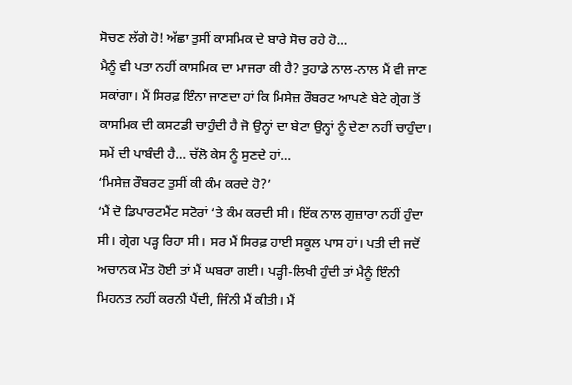ਸੋਚਣ ਲੱਗੇ ਹੋ! ਅੱਛਾ ਤੁਸੀਂ ਕਾਸਮਿਕ ਦੇ ਬਾਰੇ ਸੋਚ ਰਹੇ ਹੋ…
ਮੈਨੂੰ ਵੀ ਪਤਾ ਨਹੀਂ ਕਾਸਮਿਕ ਦਾ ਮਾਜਰਾ ਕੀ ਹੈ? ਤੁਹਾਡੇ ਨਾਲ-ਨਾਲ ਮੈਂ ਵੀ ਜਾਣ ਸਕਾਂਗਾ। ਮੈਂ ਸਿਰਫ਼ ਇੰਨਾ ਜਾਣਦਾ ਹਾਂ ਕਿ ਮਿਸੇਜ਼ ਰੌਬਰਟ ਆਪਣੇ ਬੇਟੇ ਗ੍ਰੇਗ ਤੋਂ ਕਾਸਮਿਕ ਦੀ ਕਸਟਡੀ ਚਾਹੁੰਦੀ ਹੈ ਜੋ ਉਨ੍ਹਾਂ ਦਾ ਬੇਟਾ ਉਨ੍ਹਾਂ ਨੂੰ ਦੇਣਾ ਨਹੀਂ ਚਾਹੁੰਦਾ।
ਸਮੇਂ ਦੀ ਪਾਬੰਦੀ ਹੈ… ਚੱਲੋ ਕੇਸ ਨੂੰ ਸੁਣਦੇ ਹਾਂ…
‘ਮਿਸੇਜ਼ ਰੌਬਰਟ ਤੁਸੀਂ ਕੀ ਕੰਮ ਕਰਦੇ ਹੋ?’
‘ਮੈਂ ਦੋ ਡਿਪਾਰਟਮੈਂਟ ਸਟੋਰਾਂ ‘ਤੇ ਕੰਮ ਕਰਦੀ ਸੀ। ਇੱਕ ਨਾਲ ਗੁਜ਼ਾਰਾ ਨਹੀਂ ਹੁੰਦਾ ਸੀ। ਗ੍ਰੇਗ ਪੜ੍ਹ ਰਿਹਾ ਸੀ। ਸਰ ਮੈਂ ਸਿਰਫ਼ ਹਾਈ ਸਕੂਲ ਪਾਸ ਹਾਂ। ਪਤੀ ਦੀ ਜਦੋਂ ਅਚਾਨਕ ਮੌਤ ਹੋਈ ਤਾਂ ਮੈਂ ਘਬਰਾ ਗਈ। ਪੜ੍ਹੀ-ਲਿਖੀ ਹੁੰਦੀ ਤਾਂ ਮੈਨੂੰ ਇੰਨੀ ਮਿਹਨਤ ਨਹੀਂ ਕਰਨੀ ਪੈਂਦੀ, ਜਿੰਨੀ ਮੈਂ ਕੀਤੀ। ਮੈਂ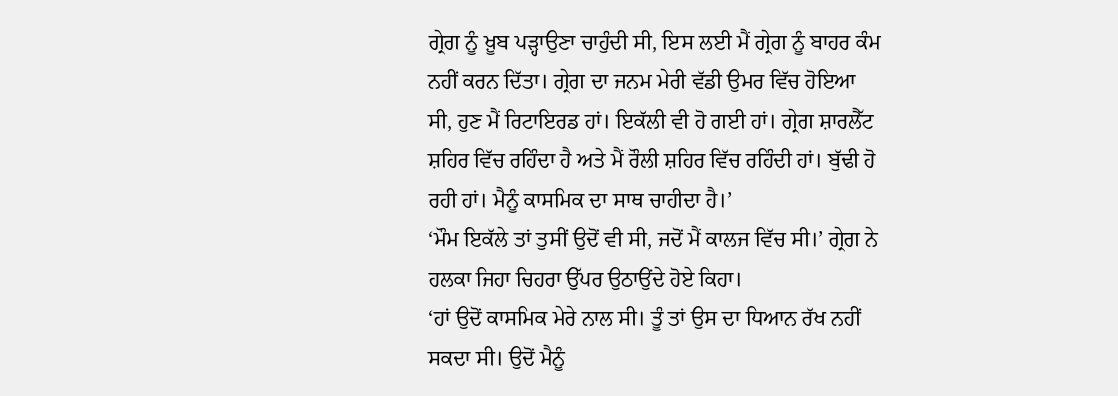ਗ੍ਰੇਗ ਨੂੰ ਖ਼ੂਬ ਪੜ੍ਹਾਉਣਾ ਚਾਹੁੰਦੀ ਸੀ, ਇਸ ਲਈ ਮੈਂ ਗ੍ਰੇਗ ਨੂੰ ਬਾਹਰ ਕੰਮ ਨਹੀਂ ਕਰਨ ਦਿੱਤਾ। ਗ੍ਰੇਗ ਦਾ ਜਨਮ ਮੇਰੀ ਵੱਡੀ ਉਮਰ ਵਿੱਚ ਹੋਇਆ ਸੀ, ਹੁਣ ਮੈਂ ਰਿਟਾਇਰਡ ਹਾਂ। ਇਕੱਲੀ ਵੀ ਹੋ ਗਈ ਹਾਂ। ਗ੍ਰੇਗ ਸ਼ਾਰਲੈੱਟ ਸ਼ਹਿਰ ਵਿੱਚ ਰਹਿੰਦਾ ਹੈ ਅਤੇ ਮੈਂ ਰੌਲੀ ਸ਼ਹਿਰ ਵਿੱਚ ਰਹਿੰਦੀ ਹਾਂ। ਬੁੱਢੀ ਹੋ ਰਹੀ ਹਾਂ। ਮੈਨੂੰ ਕਾਸਮਿਕ ਦਾ ਸਾਥ ਚਾਹੀਦਾ ਹੈ।’
‘ਮੌਮ ਇਕੱਲੇ ਤਾਂ ਤੁਸੀਂ ਉਦੋਂ ਵੀ ਸੀ, ਜਦੋਂ ਮੈਂ ਕਾਲਜ ਵਿੱਚ ਸੀ।’ ਗ੍ਰੇਗ ਨੇ ਹਲਕਾ ਜਿਹਾ ਚਿਹਰਾ ਉੱਪਰ ਉਠਾਉਂਦੇ ਹੋਏ ਕਿਹਾ।
‘ਹਾਂ ਉਦੋਂ ਕਾਸਮਿਕ ਮੇਰੇ ਨਾਲ ਸੀ। ਤੂੰ ਤਾਂ ਉਸ ਦਾ ਧਿਆਨ ਰੱਖ ਨਹੀਂ ਸਕਦਾ ਸੀ। ਉਦੋਂ ਮੈਨੂੰ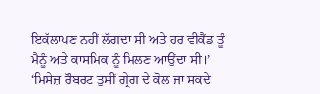ਇਕੱਲਾਪਣ ਨਹੀਂ ਲੱਗਦਾ ਸੀ ਅਤੇ ਹਰ ਵੀਕੈਂਡ ਤੂੰ ਮੈਨੂੰ ਅਤੇ ਕਾਸਮਿਕ ਨੂੰ ਮਿਲਣ ਆਉਂਦਾ ਸੀ।’
‘ਮਿਸੇਜ਼ ਰੌਬਰਟ ਤੁਸੀਂ ਗ੍ਰੇਗ ਦੇ ਕੋਲ ਜਾ ਸਕਦੇ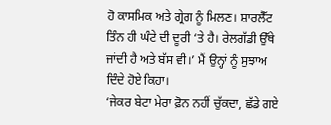ਹੋ ਕਾਸਮਿਕ ਅਤੇ ਗ੍ਰੇਗ ਨੂੰ ਮਿਲਣ। ਸ਼ਾਰਲੈੱਟ ਤਿੰਨ ਹੀ ਘੰਟੇ ਦੀ ਦੂਰੀ ‘ਤੇ ਹੈ। ਰੇਲਗੱਡੀ ਉੱਥੇ ਜਾਂਦੀ ਹੈ ਅਤੇ ਬੱਸ ਵੀ।’ ਮੈਂ ਉਨ੍ਹਾਂ ਨੂੰ ਸੁਝਾਅ ਦਿੰਦੇ ਹੋਏ ਕਿਹਾ।
‘ਜੇਕਰ ਬੇਟਾ ਮੇਰਾ ਫ਼ੋਨ ਨਹੀਂ ਚੁੱਕਦਾ, ਛੱਡੇ ਗਏ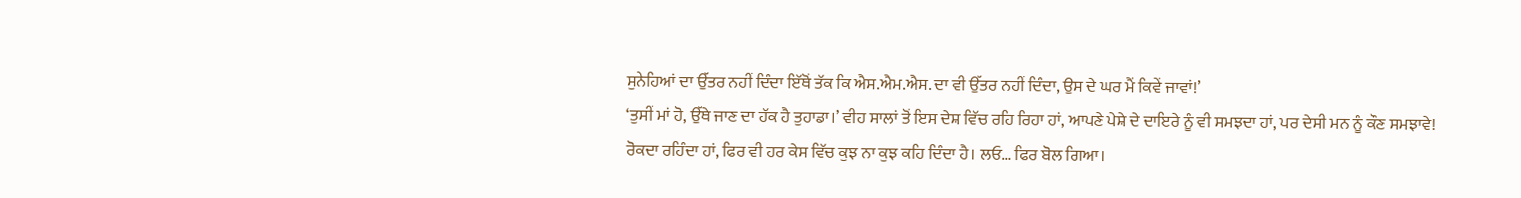ਸੁਨੇਹਿਆਂ ਦਾ ਉੱਤਰ ਨਹੀਂ ਦਿੰਦਾ ਇੱਥੋਂ ਤੱਕ ਕਿ ਐਸ.ਐਮ.ਐਸ. ਦਾ ਵੀ ਉੱਤਰ ਨਹੀਂ ਦਿੰਦਾ, ਉਸ ਦੇ ਘਰ ਮੈਂ ਕਿਵੇਂ ਜਾਵਾਂ!’
‘ਤੁਸੀਂ ਮਾਂ ਹੋ, ਉੱਥੇ ਜਾਣ ਦਾ ਹੱਕ ਹੈ ਤੁਹਾਡਾ।’ ਵੀਹ ਸਾਲਾਂ ਤੋਂ ਇਸ ਦੇਸ਼ ਵਿੱਚ ਰਹਿ ਰਿਹਾ ਹਾਂ, ਆਪਣੇ ਪੇਸ਼ੇ ਦੇ ਦਾਇਰੇ ਨੂੰ ਵੀ ਸਮਝਦਾ ਹਾਂ, ਪਰ ਦੇਸੀ ਮਨ ਨੂੰ ਕੌਣ ਸਮਝਾਵੇ! ਰੋਕਦਾ ਰਹਿੰਦਾ ਹਾਂ, ਫਿਰ ਵੀ ਹਰ ਕੇਸ ਵਿੱਚ ਕੁਝ ਨਾ ਕੁਝ ਕਹਿ ਦਿੰਦਾ ਹੈ। ਲਓ… ਫਿਰ ਬੋਲ ਗਿਆ।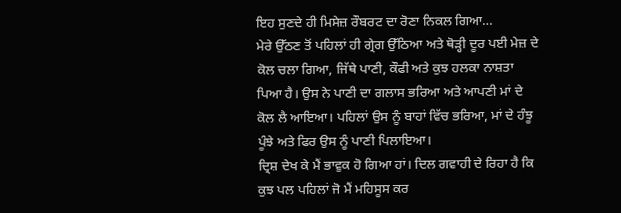ਇਹ ਸੁਣਦੇ ਹੀ ਮਿਸੇਜ਼ ਰੌਬਰਟ ਦਾ ਰੋਣਾ ਨਿਕਲ ਗਿਆ…
ਮੇਰੇ ਉੱਠਣ ਤੋਂ ਪਹਿਲਾਂ ਹੀ ਗ੍ਰੇਗ ਉੱਠਿਆ ਅਤੇ ਥੋੜ੍ਹੀ ਦੂਰ ਪਈ ਮੇਜ਼ ਦੇ ਕੋਲ ਚਲਾ ਗਿਆ, ਜਿੱਥੇ ਪਾਣੀ, ਕੌਫੀ ਅਤੇ ਕੁਝ ਹਲਕਾ ਨਾਸ਼ਤਾ ਪਿਆ ਹੈ। ਉਸ ਨੇ ਪਾਣੀ ਦਾ ਗਲਾਸ ਭਰਿਆ ਅਤੇ ਆਪਣੀ ਮਾਂ ਦੇ ਕੋਲ ਲੈ ਆਇਆ। ਪਹਿਲਾਂ ਉਸ ਨੂੰ ਬਾਹਾਂ ਵਿੱਚ ਭਰਿਆ, ਮਾਂ ਦੇ ਹੰਝੂ ਪੂੰਝੇ ਅਤੇ ਫਿਰ ਉਸ ਨੂੰ ਪਾਣੀ ਪਿਲਾਇਆ।
ਦ੍ਰਿਸ਼ ਦੇਖ ਕੇ ਮੈਂ ਭਾਵੁਕ ਹੋ ਗਿਆ ਹਾਂ। ਦਿਲ ਗਵਾਹੀ ਦੇ ਰਿਹਾ ਹੈ ਕਿ ਕੁਝ ਪਲ ਪਹਿਲਾਂ ਜੋ ਮੈਂ ਮਹਿਸੂਸ ਕਰ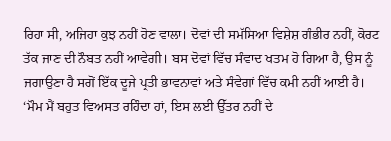ਰਿਹਾ ਸੀ, ਅਜਿਹਾ ਕੁਝ ਨਹੀਂ ਹੋਣ ਵਾਲਾ। ਦੋਵਾਂ ਦੀ ਸਮੱਸਿਆ ਵਿਸ਼ੇਸ਼ ਗੰਭੀਰ ਨਹੀਂ, ਕੋਰਟ ਤੱਕ ਜਾਣ ਦੀ ਨੌਬਤ ਨਹੀਂ ਆਵੇਗੀ। ਬਸ ਦੋਵਾਂ ਵਿੱਚ ਸੰਵਾਦ ਖਤਮ ਹੋ ਗਿਆ ਹੈ, ਉਸ ਨੂੰ ਜਗਾਉਣਾ ਹੈ ਸਗੋਂ ਇੱਕ ਦੂਜੇ ਪ੍ਰਤੀ ਭਾਵਨਾਵਾਂ ਅਤੇ ਸੰਵੇਗਾਂ ਵਿੱਚ ਕਮੀ ਨਹੀਂ ਆਈ ਹੈ।
‘ਮੌਮ ਮੈਂ ਬਹੁਤ ਵਿਅਸਤ ਰਹਿੰਦਾ ਹਾਂ, ਇਸ ਲਈ ਉੱਤਰ ਨਹੀਂ ਦੇ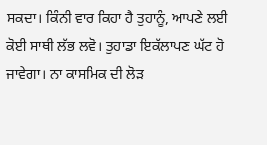ਸਕਦਾ। ਕਿੰਨੀ ਵਾਰ ਕਿਹਾ ਹੈ ਤੁਹਾਨੂੰ, ਆਪਣੇ ਲਈ ਕੋਈ ਸਾਥੀ ਲੱਭ ਲਵੋ। ਤੁਹਾਡਾ ਇਕੱਲਾਪਣ ਘੱਟ ਹੋ ਜਾਵੇਗਾ। ਨਾ ਕਾਸਮਿਕ ਦੀ ਲੋੜ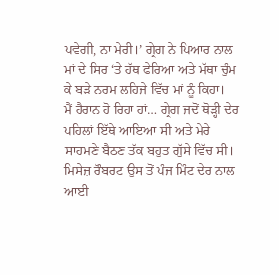ਪਵੇਗੀ, ਨਾ ਮੇਰੀ।’ ਗ੍ਰੇਗ ਨੇ ਪਿਆਰ ਨਾਲ ਮਾਂ ਦੇ ਸਿਰ ‘ਤੇ ਹੱਥ ਫੇਰਿਆ ਅਤੇ ਮੱਥਾ ਚੁੰਮ ਕੇ ਬੜੇ ਨਰਮ ਲਹਿਜੇ ਵਿੱਚ ਮਾਂ ਨੂੰ ਕਿਹਾ।
ਮੈਂ ਹੈਰਾਨ ਹੋ ਰਿਹਾ ਹਾਂ… ਗ੍ਰੇਗ ਜਦੋਂ ਥੋੜ੍ਹੀ ਦੇਰ ਪਹਿਲਾਂ ਇੱਥੇ ਆਇਆ ਸੀ ਅਤੇ ਮੇਰੇ ਸਾਹਮਣੇ ਬੈਠਣ ਤੱਕ ਬਹੁਤ ਗੁੱਸੇ ਵਿੱਚ ਸੀ। ਮਿਸੇਜ਼ ਰੌਬਰਟ ਉਸ ਤੋਂ ਪੰਜ ਮਿੰਟ ਦੇਰ ਨਾਲ ਆਈ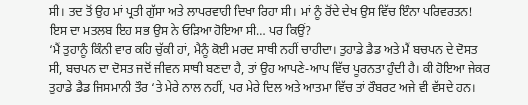ਸੀ। ਤਦ ਤੋਂ ਉਹ ਮਾਂ ਪ੍ਰਤੀ ਗੁੱਸਾ ਅਤੇ ਲਾਪਰਵਾਹੀ ਦਿਖਾ ਰਿਹਾ ਸੀ। ਮਾਂ ਨੂੰ ਰੋਂਦੇ ਦੇਖ ਉਸ ਵਿੱਚ ਇੰਨਾ ਪਰਿਵਰਤਨ! ਇਸ ਦਾ ਮਤਲਬ ਇਹ ਸਭ ਉਸ ਨੇ ਓੜਿਆ ਹੋਇਆ ਸੀ… ਪਰ ਕਿਉਂ?
‘ਮੈਂ ਤੁਹਾਨੂੰ ਕਿੰਨੀ ਵਾਰ ਕਹਿ ਚੁੱਕੀ ਹਾਂ, ਮੈਨੂੰ ਕੋਈ ਮਰਦ ਸਾਥੀ ਨਹੀਂ ਚਾਹੀਦਾ। ਤੁਹਾਡੇ ਡੈਡ ਅਤੇ ਮੈਂ ਬਚਪਨ ਦੇ ਦੋਸਤ ਸੀ, ਬਚਪਨ ਦਾ ਦੋਸਤ ਜਦੋਂ ਜੀਵਨ ਸਾਥੀ ਬਣਦਾ ਹੈ, ਤਾਂ ਉਹ ਆਪਣੇ-ਆਪ ਵਿੱਚ ਪੂਰਨਤਾ ਹੁੰਦੀ ਹੈ। ਕੀ ਹੋਇਆ ਜੇਕਰ ਤੁਹਾਡੇ ਡੈਡ ਜਿਸਮਾਨੀ ਤੌਰ ‘ਤੇ ਮੇਰੇ ਨਾਲ ਨਹੀਂ, ਪਰ ਮੇਰੇ ਦਿਲ ਅਤੇ ਆਤਮਾ ਵਿੱਚ ਤਾਂ ਰੌਬਰਟ ਅਜੇ ਵੀ ਵੱਸਦੇ ਹਨ।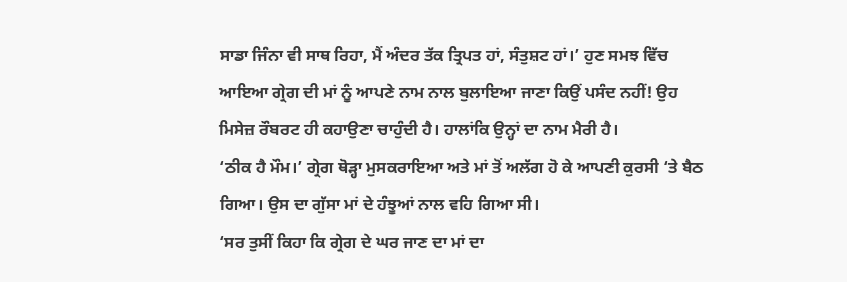ਸਾਡਾ ਜਿੰਨਾ ਵੀ ਸਾਥ ਰਿਹਾ, ਮੈਂ ਅੰਦਰ ਤੱਕ ਤ੍ਰਿਪਤ ਹਾਂ, ਸੰਤੁਸ਼ਟ ਹਾਂ।’ ਹੁਣ ਸਮਝ ਵਿੱਚ ਆਇਆ ਗ੍ਰੇਗ ਦੀ ਮਾਂ ਨੂੰ ਆਪਣੇ ਨਾਮ ਨਾਲ ਬੁਲਾਇਆ ਜਾਣਾ ਕਿਉਂ ਪਸੰਦ ਨਹੀਂ! ਉਹ ਮਿਸੇਜ਼ ਰੌਬਰਟ ਹੀ ਕਹਾਉਣਾ ਚਾਹੁੰਦੀ ਹੈ। ਹਾਲਾਂਕਿ ਉਨ੍ਹਾਂ ਦਾ ਨਾਮ ਮੈਰੀ ਹੈ।
‘ਠੀਕ ਹੈ ਮੌਮ।’ ਗ੍ਰੇਗ ਥੋੜ੍ਹਾ ਮੁਸਕਰਾਇਆ ਅਤੇ ਮਾਂ ਤੋਂ ਅਲੱਗ ਹੋ ਕੇ ਆਪਣੀ ਕੁਰਸੀ ‘ਤੇ ਬੈਠ ਗਿਆ। ਉਸ ਦਾ ਗੁੱਸਾ ਮਾਂ ਦੇ ਹੰਝੂਆਂ ਨਾਲ ਵਹਿ ਗਿਆ ਸੀ।
‘ਸਰ ਤੁਸੀਂ ਕਿਹਾ ਕਿ ਗ੍ਰੇਗ ਦੇ ਘਰ ਜਾਣ ਦਾ ਮਾਂ ਦਾ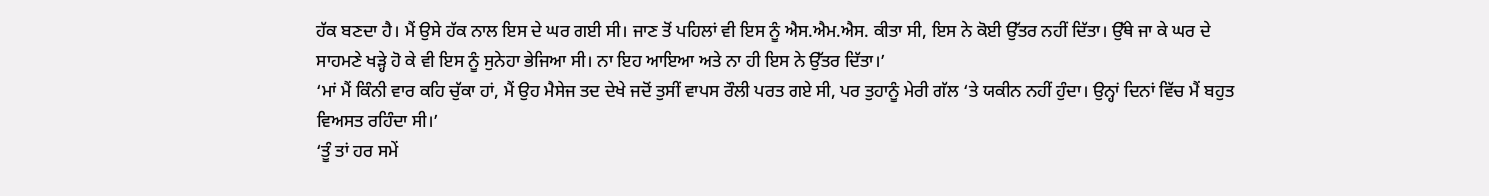ਹੱਕ ਬਣਦਾ ਹੈ। ਮੈਂ ਉਸੇ ਹੱਕ ਨਾਲ ਇਸ ਦੇ ਘਰ ਗਈ ਸੀ। ਜਾਣ ਤੋਂ ਪਹਿਲਾਂ ਵੀ ਇਸ ਨੂੰ ਐਸ.ਐਮ.ਐਸ. ਕੀਤਾ ਸੀ, ਇਸ ਨੇ ਕੋਈ ਉੱਤਰ ਨਹੀਂ ਦਿੱਤਾ। ਉੱਥੇ ਜਾ ਕੇ ਘਰ ਦੇ ਸਾਹਮਣੇ ਖੜ੍ਹੇ ਹੋ ਕੇ ਵੀ ਇਸ ਨੂੰ ਸੁਨੇਹਾ ਭੇਜਿਆ ਸੀ। ਨਾ ਇਹ ਆਇਆ ਅਤੇ ਨਾ ਹੀ ਇਸ ਨੇ ਉੱਤਰ ਦਿੱਤਾ।’
‘ਮਾਂ ਮੈਂ ਕਿੰਨੀ ਵਾਰ ਕਹਿ ਚੁੱਕਾ ਹਾਂ, ਮੈਂ ਉਹ ਮੈਸੇਜ ਤਦ ਦੇਖੇ ਜਦੋਂ ਤੁਸੀਂ ਵਾਪਸ ਰੌਲੀ ਪਰਤ ਗਏ ਸੀ, ਪਰ ਤੁਹਾਨੂੰ ਮੇਰੀ ਗੱਲ ‘ਤੇ ਯਕੀਨ ਨਹੀਂ ਹੁੰਦਾ। ਉਨ੍ਹਾਂ ਦਿਨਾਂ ਵਿੱਚ ਮੈਂ ਬਹੁਤ ਵਿਅਸਤ ਰਹਿੰਦਾ ਸੀ।’
‘ਤੂੰ ਤਾਂ ਹਰ ਸਮੇਂ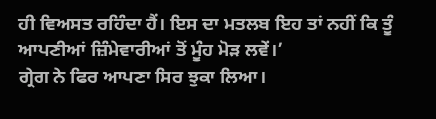ਹੀ ਵਿਅਸਤ ਰਹਿੰਦਾ ਹੈਂ। ਇਸ ਦਾ ਮਤਲਬ ਇਹ ਤਾਂ ਨਹੀਂ ਕਿ ਤੂੰ ਆਪਣੀਆਂ ਜ਼ਿੰਮੇਵਾਰੀਆਂ ਤੋਂ ਮੂੰਹ ਮੋੜ ਲਵੇਂ।’
ਗ੍ਰੇਗ ਨੇ ਫਿਰ ਆਪਣਾ ਸਿਰ ਝੁਕਾ ਲਿਆ।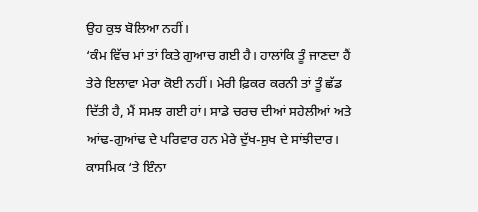ਉਹ ਕੁਝ ਬੋਲਿਆ ਨਹੀਂ।
‘ਕੰਮ ਵਿੱਚ ਮਾਂ ਤਾਂ ਕਿਤੇ ਗੁਆਚ ਗਈ ਹੈ। ਹਾਲਾਂਕਿ ਤੂੰ ਜਾਣਦਾ ਹੈਂ ਤੇਰੇ ਇਲਾਵਾ ਮੇਰਾ ਕੋਈ ਨਹੀਂ। ਮੇਰੀ ਫ਼ਿਕਰ ਕਰਨੀ ਤਾਂ ਤੂੰ ਛੱਡ ਦਿੱਤੀ ਹੈ, ਮੈਂ ਸਮਝ ਗਈ ਹਾਂ। ਸਾਡੇ ਚਰਚ ਦੀਆਂ ਸਹੇਲੀਆਂ ਅਤੇ ਆਂਢ-ਗੁਆਂਢ ਦੇ ਪਰਿਵਾਰ ਹਨ ਮੇਰੇ ਦੁੱਖ-ਸੁਖ ਦੇ ਸਾਂਝੀਦਾਰ। ਕਾਸਮਿਕ ‘ਤੇ ਇੰਨਾ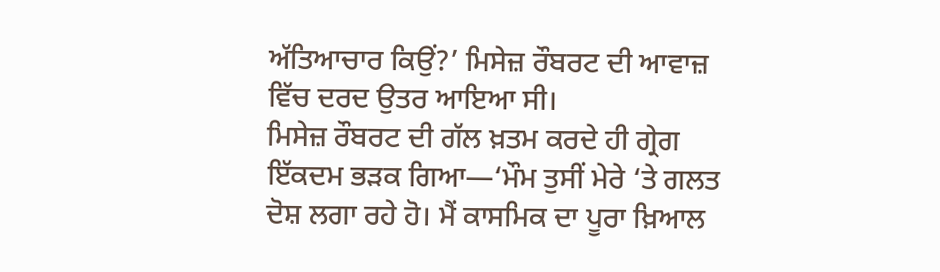ਅੱਤਿਆਚਾਰ ਕਿਉਂ?’ ਮਿਸੇਜ਼ ਰੌਬਰਟ ਦੀ ਆਵਾਜ਼ ਵਿੱਚ ਦਰਦ ਉਤਰ ਆਇਆ ਸੀ।
ਮਿਸੇਜ਼ ਰੌਬਰਟ ਦੀ ਗੱਲ ਖ਼ਤਮ ਕਰਦੇ ਹੀ ਗ੍ਰੇਗ ਇੱਕਦਮ ਭੜਕ ਗਿਆ—‘ਮੌਮ ਤੁਸੀਂ ਮੇਰੇ ‘ਤੇ ਗਲਤ ਦੋਸ਼ ਲਗਾ ਰਹੇ ਹੋ। ਮੈਂ ਕਾਸਮਿਕ ਦਾ ਪੂਰਾ ਖ਼ਿਆਲ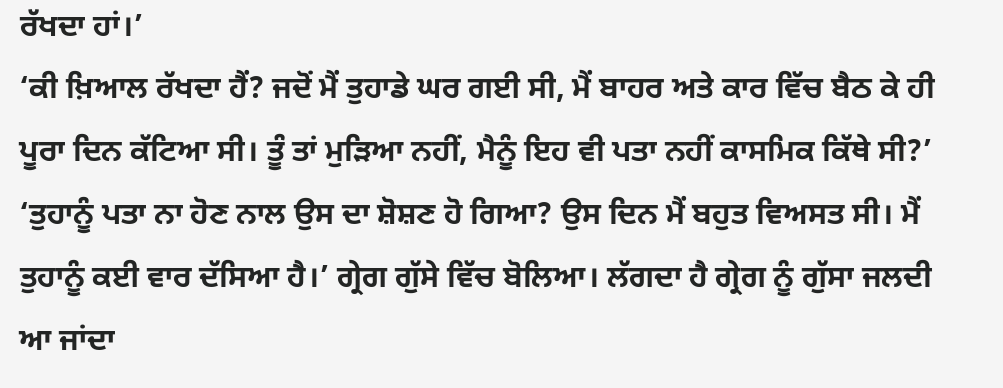ਰੱਖਦਾ ਹਾਂ।’
‘ਕੀ ਖ਼ਿਆਲ ਰੱਖਦਾ ਹੈਂ? ਜਦੋਂ ਮੈਂ ਤੁਹਾਡੇ ਘਰ ਗਈ ਸੀ, ਮੈਂ ਬਾਹਰ ਅਤੇ ਕਾਰ ਵਿੱਚ ਬੈਠ ਕੇ ਹੀ ਪੂਰਾ ਦਿਨ ਕੱਟਿਆ ਸੀ। ਤੂੰ ਤਾਂ ਮੁੜਿਆ ਨਹੀਂ, ਮੈਨੂੰ ਇਹ ਵੀ ਪਤਾ ਨਹੀਂ ਕਾਸਮਿਕ ਕਿੱਥੇ ਸੀ?’
‘ਤੁਹਾਨੂੰ ਪਤਾ ਨਾ ਹੋਣ ਨਾਲ ਉਸ ਦਾ ਸ਼ੋਸ਼ਣ ਹੋ ਗਿਆ? ਉਸ ਦਿਨ ਮੈਂ ਬਹੁਤ ਵਿਅਸਤ ਸੀ। ਮੈਂ ਤੁਹਾਨੂੰ ਕਈ ਵਾਰ ਦੱਸਿਆ ਹੈ।’ ਗ੍ਰੇਗ ਗੁੱਸੇ ਵਿੱਚ ਬੋਲਿਆ। ਲੱਗਦਾ ਹੈ ਗ੍ਰੇਗ ਨੂੰ ਗੁੱਸਾ ਜਲਦੀ ਆ ਜਾਂਦਾ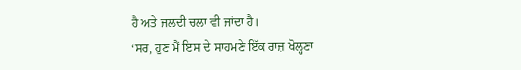ਹੈ ਅਤੇ ਜਲਦੀ ਚਲਾ ਵੀ ਜਾਂਦਾ ਹੈ।
‘ਸਰ, ਹੁਣ ਮੈਂ ਇਸ ਦੇ ਸਾਹਮਣੇ ਇੱਕ ਰਾਜ਼ ਖੋਲ੍ਹਣਾ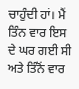ਚਾਹੁੰਦੀ ਹਾਂ। ਮੈਂ ਤਿੰਨ ਵਾਰ ਇਸ ਦੇ ਘਰ ਗਈ ਸੀ ਅਤੇ ਤਿੰਨੋਂ ਵਾਰ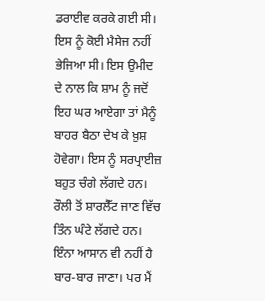ਡਰਾਈਵ ਕਰਕੇ ਗਈ ਸੀ। ਇਸ ਨੂੰ ਕੋਈ ਮੈਸੇਜ ਨਹੀਂ ਭੇਜਿਆ ਸੀ। ਇਸ ਉਮੀਦ ਦੇ ਨਾਲ ਕਿ ਸ਼ਾਮ ਨੂੰ ਜਦੋਂ ਇਹ ਘਰ ਆਏਗਾ ਤਾਂ ਮੈਨੂੰ ਬਾਹਰ ਬੈਠਾ ਦੇਖ ਕੇ ਖ਼ੁਸ਼ ਹੋਵੇਗਾ। ਇਸ ਨੂੰ ਸਰਪ੍ਰਾਈਜ਼ ਬਹੁਤ ਚੰਗੇ ਲੱਗਦੇ ਹਨ। ਰੌਲੀ ਤੋਂ ਸ਼ਾਰਲੈੱਟ ਜਾਣ ਵਿੱਚ ਤਿੰਨ ਘੰਟੇ ਲੱਗਦੇ ਹਨ। ਇੰਨਾ ਆਸਾਨ ਵੀ ਨਹੀਂ ਹੈ ਬਾਰ-ਬਾਰ ਜਾਣਾ। ਪਰ ਮੈਂ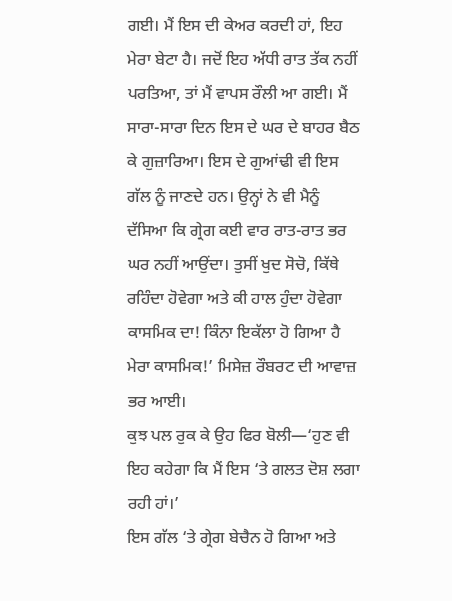ਗਈ। ਮੈਂ ਇਸ ਦੀ ਕੇਅਰ ਕਰਦੀ ਹਾਂ, ਇਹ ਮੇਰਾ ਬੇਟਾ ਹੈ। ਜਦੋਂ ਇਹ ਅੱਧੀ ਰਾਤ ਤੱਕ ਨਹੀਂ ਪਰਤਿਆ, ਤਾਂ ਮੈਂ ਵਾਪਸ ਰੌਲੀ ਆ ਗਈ। ਮੈਂ ਸਾਰਾ-ਸਾਰਾ ਦਿਨ ਇਸ ਦੇ ਘਰ ਦੇ ਬਾਹਰ ਬੈਠ ਕੇ ਗੁਜ਼ਾਰਿਆ। ਇਸ ਦੇ ਗੁਆਂਢੀ ਵੀ ਇਸ ਗੱਲ ਨੂੰ ਜਾਣਦੇ ਹਨ। ਉਨ੍ਹਾਂ ਨੇ ਵੀ ਮੈਨੂੰ ਦੱਸਿਆ ਕਿ ਗ੍ਰੇਗ ਕਈ ਵਾਰ ਰਾਤ-ਰਾਤ ਭਰ ਘਰ ਨਹੀਂ ਆਉਂਦਾ। ਤੁਸੀਂ ਖੁਦ ਸੋਚੋ, ਕਿੱਥੇ ਰਹਿੰਦਾ ਹੋਵੇਗਾ ਅਤੇ ਕੀ ਹਾਲ ਹੁੰਦਾ ਹੋਵੇਗਾ ਕਾਸਮਿਕ ਦਾ! ਕਿੰਨਾ ਇਕੱਲਾ ਹੋ ਗਿਆ ਹੈ ਮੇਰਾ ਕਾਸਮਿਕ!’ ਮਿਸੇਜ਼ ਰੌਬਰਟ ਦੀ ਆਵਾਜ਼ ਭਰ ਆਈ।
ਕੁਝ ਪਲ ਰੁਕ ਕੇ ਉਹ ਫਿਰ ਬੋਲੀ—‘ਹੁਣ ਵੀ ਇਹ ਕਹੇਗਾ ਕਿ ਮੈਂ ਇਸ ‘ਤੇ ਗਲਤ ਦੋਸ਼ ਲਗਾ ਰਹੀ ਹਾਂ।’
ਇਸ ਗੱਲ ‘ਤੇ ਗ੍ਰੇਗ ਬੇਚੈਨ ਹੋ ਗਿਆ ਅਤੇ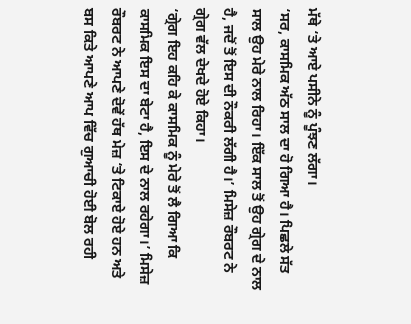ਮੱਥੇ ‘ਤੇ ਆਏ ਪਸੀਨੇ ਨੂੰ ਪੂੰਝਣ ਲੱਗਾ।
‘ਸਰ, ਕਾਸਮਿਕ ਅੱਠ ਸਾਲ ਦਾ ਹੋ ਗਿਆ ਹੈ। ਪਿਛਲੇ ਸੱਤ ਸਾਲ ਉਹ ਮੇਰੇ ਨਾਲ ਰਿਹਾ। ਇੱਕ ਸਾਲ ਤੋਂ ਉਹ ਗ੍ਰੇਗ ਦੇ ਨਾਲ ਹੈ, ਜਦੋਂ ਤੋਂ ਇਸ ਦੀ ਨੌਕਰੀ ਲੱਗੀ ਹੈ।’ ਮਿਸੇਜ਼ ਰੌਬਰਟ ਨੇ ਗ੍ਰੇਗ ਵੱਲ ਦੇਖਦੇ ਹੋਏ ਕਿਹਾ।
‘ਗ੍ਰੇਗ ਇਹ ਕਹਿ ਕੇ ਕਾਸਮਿਕ ਨੂੰ ਮੇਰੇ ਤੋਂ ਲੈ ਗਿਆ ਕਿ ਕਾਸਮਿਕ ਇਸ ਦਾ ਬੇਟਾ ਹੈ, ਇਸ ਦੇ ਨਾਲ ਰਹੇਗਾ।’ ਮਿਸੇਜ਼ ਰੌਬਰਟ ਨੇ ਆਪਣੇ ਦੋਵੇਂ ਹੱਥ ਮੇਜ਼ ‘ਤੇ ਟਿਕਾਏ ਹੋਏ ਹਨ ਅਤੇ ਬਸ ਕਿਤੇ ਆਪਣੇ ਆਪ ਵਿੱਚ ਗੁਆਚੀ ਹੋਈ ਬੋਲ ਰਹੀ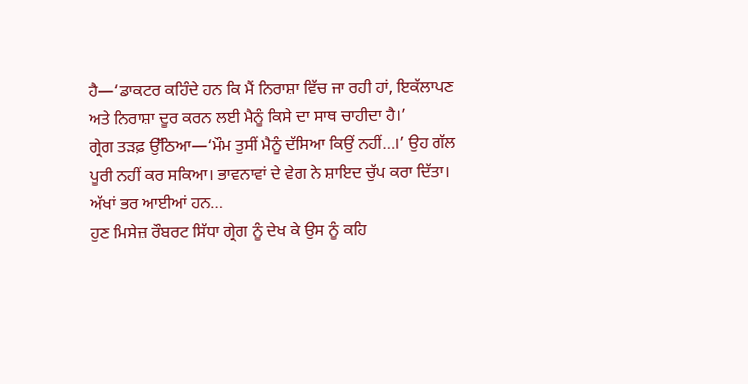ਹੈ—‘ਡਾਕਟਰ ਕਹਿੰਦੇ ਹਨ ਕਿ ਮੈਂ ਨਿਰਾਸ਼ਾ ਵਿੱਚ ਜਾ ਰਹੀ ਹਾਂ, ਇਕੱਲਾਪਣ ਅਤੇ ਨਿਰਾਸ਼ਾ ਦੂਰ ਕਰਨ ਲਈ ਮੈਨੂੰ ਕਿਸੇ ਦਾ ਸਾਥ ਚਾਹੀਦਾ ਹੈ।’
ਗ੍ਰੇਗ ਤੜਫ਼ ਉੱਠਿਆ—‘ਮੌਮ ਤੁਸੀਂ ਮੈਨੂੰ ਦੱਸਿਆ ਕਿਉਂ ਨਹੀਂ…।’ ਉਹ ਗੱਲ ਪੂਰੀ ਨਹੀਂ ਕਰ ਸਕਿਆ। ਭਾਵਨਾਵਾਂ ਦੇ ਵੇਗ ਨੇ ਸ਼ਾਇਦ ਚੁੱਪ ਕਰਾ ਦਿੱਤਾ। ਅੱਖਾਂ ਭਰ ਆਈਆਂ ਹਨ…
ਹੁਣ ਮਿਸੇਜ਼ ਰੌਬਰਟ ਸਿੱਧਾ ਗ੍ਰੇਗ ਨੂੰ ਦੇਖ ਕੇ ਉਸ ਨੂੰ ਕਹਿ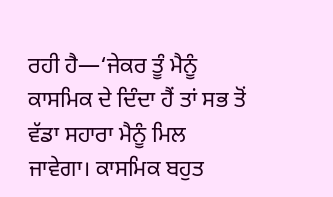ਰਹੀ ਹੈ—‘ਜੇਕਰ ਤੂੰ ਮੈਨੂੰ ਕਾਸਮਿਕ ਦੇ ਦਿੰਦਾ ਹੈਂ ਤਾਂ ਸਭ ਤੋਂ ਵੱਡਾ ਸਹਾਰਾ ਮੈਨੂੰ ਮਿਲ ਜਾਵੇਗਾ। ਕਾਸਮਿਕ ਬਹੁਤ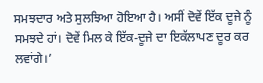ਸਮਝਦਾਰ ਅਤੇ ਸੁਲਝਿਆ ਹੋਇਆ ਹੈ। ਅਸੀਂ ਦੋਵੇਂ ਇੱਕ ਦੂਜੇ ਨੂੰ ਸਮਝਦੇ ਹਾਂ। ਦੋਵੇਂ ਮਿਲ ਕੇ ਇੱਕ-ਦੂਜੇ ਦਾ ਇਕੱਲਾਪਣ ਦੂਰ ਕਰ ਲਵਾਂਗੇ।’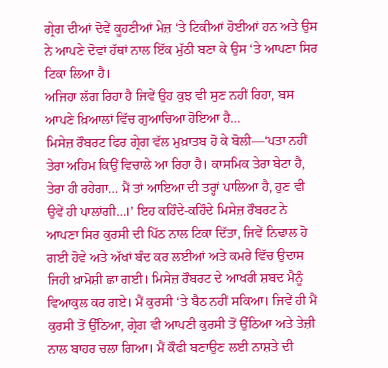ਗ੍ਰੇਗ ਦੀਆਂ ਦੋਵੇਂ ਕੂਹਣੀਆਂ ਮੇਜ਼ ‘ਤੇ ਟਿਕੀਆਂ ਹੋਈਆਂ ਹਨ ਅਤੇ ਉਸ ਨੇ ਆਪਣੇ ਦੋਵਾਂ ਹੱਥਾਂ ਨਾਲ ਇੱਕ ਮੁੱਠੀ ਬਣਾ ਕੇ ਉਸ ‘ਤੇ ਆਪਣਾ ਸਿਰ ਟਿਕਾ ਲਿਆ ਹੈ।
ਅਜਿਹਾ ਲੱਗ ਰਿਹਾ ਹੈ ਜਿਵੇਂ ਉਹ ਕੁਝ ਵੀ ਸੁਣ ਨਹੀਂ ਰਿਹਾ, ਬਸ ਆਪਣੇ ਖ਼ਿਆਲਾਂ ਵਿੱਚ ਗੁਆਚਿਆ ਹੋਇਆ ਹੈ…
ਮਿਸੇਜ਼ ਰੌਬਰਟ ਫਿਰ ਗ੍ਰੇਗ ਵੱਲ ਮੁਖ਼ਾਤਬ ਹੋ ਕੇ ਬੋਲੀ—‘ਪਤਾ ਨਹੀਂ ਤੇਰਾ ਅਹਿਮ ਕਿਉਂ ਵਿਚਾਲੇ ਆ ਰਿਹਾ ਹੈ। ਕਾਸਮਿਕ ਤੇਰਾ ਬੇਟਾ ਹੈ, ਤੇਰਾ ਹੀ ਰਹੇਗਾ… ਮੈਂ ਤਾਂ ਆਇਆ ਦੀ ਤਰ੍ਹਾਂ ਪਾਲਿਆ ਹੈ, ਹੁਣ ਵੀ ਉਵੇਂ ਹੀ ਪਾਲਾਂਗੀ…।’ ਇਹ ਕਹਿੰਦੇ-ਕਹਿੰਦੇ ਮਿਸੇਜ਼ ਰੌਬਰਟ ਨੇ ਆਪਣਾ ਸਿਰ ਕੁਰਸੀ ਦੀ ਪਿੱਠ ਨਾਲ ਟਿਕਾ ਦਿੱਤਾ, ਜਿਵੇਂ ਨਿਢਾਲ ਹੋ ਗਈ ਹੋਵੇ ਅਤੇ ਅੱਖਾਂ ਬੰਦ ਕਰ ਲਈਆਂ ਅਤੇ ਕਮਰੇ ਵਿੱਚ ਉਦਾਸ ਜਿਹੀ ਖ਼ਾਮੋਸ਼ੀ ਛਾ ਗਈ। ਮਿਸੇਜ਼ ਰੌਬਰਟ ਦੇ ਆਖਰੀ ਸ਼ਬਦ ਮੈਨੂੰ ਵਿਆਕੁਲ ਕਰ ਗਏ। ਮੈਂ ਕੁਰਸੀ ‘ਤੇ ਬੈਠ ਨਹੀਂ ਸਕਿਆ। ਜਿਵੇਂ ਹੀ ਮੈਂ ਕੁਰਸੀ ਤੋਂ ਉੱਠਿਆ, ਗ੍ਰੇਗ ਵੀ ਆਪਣੀ ਕੁਰਸੀ ਤੋਂ ਉੱਠਿਆ ਅਤੇ ਤੇਜ਼ੀ ਨਾਲ ਬਾਹਰ ਚਲਾ ਗਿਆ। ਮੈਂ ਕੌਫੀ ਬਣਾਉਣ ਲਈ ਨਾਸ਼ਤੇ ਦੀ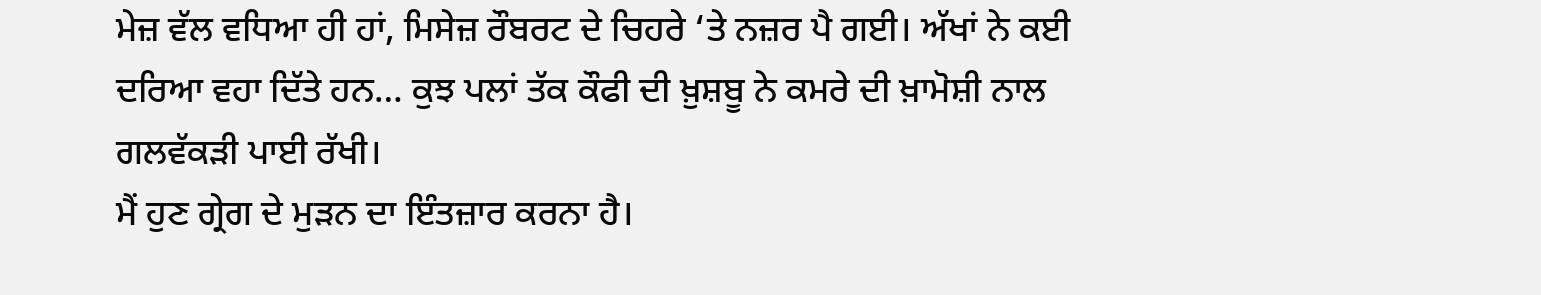ਮੇਜ਼ ਵੱਲ ਵਧਿਆ ਹੀ ਹਾਂ, ਮਿਸੇਜ਼ ਰੌਬਰਟ ਦੇ ਚਿਹਰੇ ‘ਤੇ ਨਜ਼ਰ ਪੈ ਗਈ। ਅੱਖਾਂ ਨੇ ਕਈ ਦਰਿਆ ਵਹਾ ਦਿੱਤੇ ਹਨ… ਕੁਝ ਪਲਾਂ ਤੱਕ ਕੌਫੀ ਦੀ ਖ਼ੁਸ਼ਬੂ ਨੇ ਕਮਰੇ ਦੀ ਖ਼ਾਮੋਸ਼ੀ ਨਾਲ ਗਲਵੱਕੜੀ ਪਾਈ ਰੱਖੀ।
ਮੈਂ ਹੁਣ ਗ੍ਰੇਗ ਦੇ ਮੁੜਨ ਦਾ ਇੰਤਜ਼ਾਰ ਕਰਨਾ ਹੈ।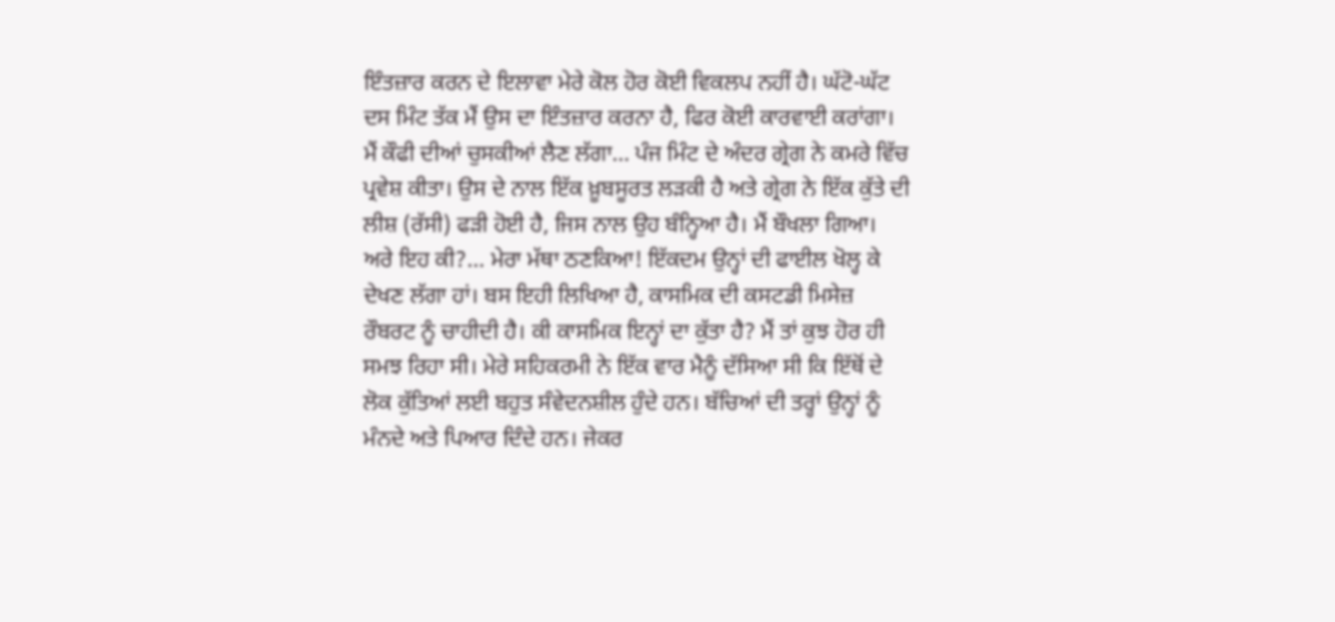ਇੰਤਜ਼ਾਰ ਕਰਨ ਦੇ ਇਲਾਵਾ ਮੇਰੇ ਕੋਲ ਹੋਰ ਕੋਈ ਵਿਕਲਪ ਨਹੀਂ ਹੈ। ਘੱਟੋ-ਘੱਟ ਦਸ ਮਿੰਟ ਤੱਕ ਮੈਂ ਉਸ ਦਾ ਇੰਤਜ਼ਾਰ ਕਰਨਾ ਹੈ, ਫਿਰ ਕੋਈ ਕਾਰਵਾਈ ਕਰਾਂਗਾ। ਮੈਂ ਕੌਫੀ ਦੀਆਂ ਚੁਸਕੀਆਂ ਲੈਣ ਲੱਗਾ… ਪੰਜ ਮਿੰਟ ਦੇ ਅੰਦਰ ਗ੍ਰੇਗ ਨੇ ਕਮਰੇ ਵਿੱਚ ਪ੍ਰਵੇਸ਼ ਕੀਤਾ। ਉਸ ਦੇ ਨਾਲ ਇੱਕ ਖ਼ੂਬਸੂਰਤ ਲੜਕੀ ਹੈ ਅਤੇ ਗ੍ਰੇਗ ਨੇ ਇੱਕ ਕੁੱਤੇ ਦੀ ਲੀਸ਼ (ਰੱਸੀ) ਫੜੀ ਹੋਈ ਹੈ, ਜਿਸ ਨਾਲ ਉਹ ਬੰਨ੍ਹਿਆ ਹੈ। ਮੈਂ ਬੌਖਲਾ ਗਿਆ। ਅਰੇ ਇਹ ਕੀ?… ਮੇਰਾ ਮੱਥਾ ਠਣਕਿਆ! ਇੱਕਦਮ ਉਨ੍ਹਾਂ ਦੀ ਫਾਈਲ ਖੋਲ੍ਹ ਕੇ ਦੇਖਣ ਲੱਗਾ ਹਾਂ। ਬਸ ਇਹੀ ਲਿਖਿਆ ਹੈ, ਕਾਸਮਿਕ ਦੀ ਕਸਟਡੀ ਮਿਸੇਜ਼ ਰੌਬਰਟ ਨੂੰ ਚਾਹੀਦੀ ਹੈ। ਕੀ ਕਾਸਮਿਕ ਇਨ੍ਹਾਂ ਦਾ ਕੁੱਤਾ ਹੈ? ਮੈਂ ਤਾਂ ਕੁਝ ਹੋਰ ਹੀ ਸਮਝ ਰਿਹਾ ਸੀ। ਮੇਰੇ ਸਹਿਕਰਮੀ ਨੇ ਇੱਕ ਵਾਰ ਮੈਨੂੰ ਦੱਸਿਆ ਸੀ ਕਿ ਇੱਥੋਂ ਦੇ ਲੋਕ ਕੁੱਤਿਆਂ ਲਈ ਬਹੁਤ ਸੰਵੇਦਨਸ਼ੀਲ ਹੁੰਦੇ ਹਨ। ਬੱਚਿਆਂ ਦੀ ਤਰ੍ਹਾਂ ਉਨ੍ਹਾਂ ਨੂੰ ਮੰਨਦੇ ਅਤੇ ਪਿਆਰ ਦਿੰਦੇ ਹਨ। ਜੇਕਰ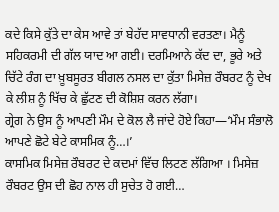ਕਦੇ ਕਿਸੇ ਕੁੱਤੇ ਦਾ ਕੇਸ ਆਵੇ ਤਾਂ ਬੇਹੱਦ ਸਾਵਧਾਨੀ ਵਰਤਣਾ। ਮੈਨੂੰ ਸਹਿਕਰਮੀ ਦੀ ਗੱਲ ਯਾਦ ਆ ਗਈ। ਦਰਮਿਆਨੇ ਕੱਦ ਦਾ, ਭੂਰੇ ਅਤੇ ਚਿੱਟੇ ਰੰਗ ਦਾ ਖ਼ੂਬਸੂਰਤ ਬੀਗਲ ਨਸਲ ਦਾ ਕੁੱਤਾ ਮਿਸੇਜ਼ ਰੌਬਰਟ ਨੂੰ ਦੇਖ ਕੇ ਲੀਸ਼ ਨੂੰ ਖਿੱਚ ਕੇ ਛੁੱਟਣ ਦੀ ਕੋਸ਼ਿਸ਼ ਕਰਨ ਲੱਗਾ।
ਗ੍ਰੇਗ ਨੇ ਉਸ ਨੂੰ ਆਪਣੀ ਮੌਮ ਦੇ ਕੋਲ ਲੈ ਜਾਂਦੇ ਹੋਏ ਕਿਹਾ—‘ਮੌਮ ਸੰਭਾਲੋ ਆਪਣੇ ਛੋਟੇ ਬੇਟੇ ਕਾਸਮਿਕ ਨੂੰ…।’
ਕਾਸਮਿਕ ਮਿਸੇਜ਼ ਰੌਬਰਟ ਦੇ ਕਦਮਾਂ ਵਿੱਚ ਲਿਟਣ ਲੱਗਿਆ । ਮਿਸੇਜ਼ ਰੌਬਰਟ ਉਸ ਦੀ ਛੋਹ ਨਾਲ ਹੀ ਸੁਚੇਤ ਹੋ ਗਈ…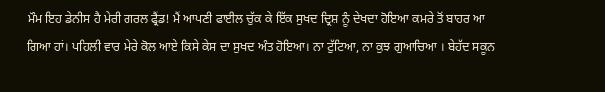ਮੌਮ ਇਹ ਡੇਨੀਸ ਹੈ ਮੇਰੀ ਗਰਲ ਫ੍ਰੈਂਡ! ਮੈਂ ਆਪਣੀ ਫਾਈਲ ਚੁੱਕ ਕੇ ਇੱਕ ਸੁਖਦ ਦ੍ਰਿਸ਼ ਨੂੰ ਦੇਖਦਾ ਹੋਇਆ ਕਮਰੇ ਤੋਂ ਬਾਹਰ ਆ ਗਿਆ ਹਾਂ। ਪਹਿਲੀ ਵਾਰ ਮੇਰੇ ਕੋਲ ਆਏ ਕਿਸੇ ਕੇਸ ਦਾ ਸੁਖਦ ਅੰਤ ਹੋਇਆ। ਨਾ ਟੁੱਟਿਆ, ਨਾ ਕੁਝ ਗੁਆਚਿਆ । ਬੇਹੱਦ ਸਕੂਨ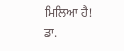ਮਿਲਿਆ ਹੈ!
ਡਾ.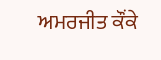ਅਮਰਜੀਤ ਕੌਂਕੇ